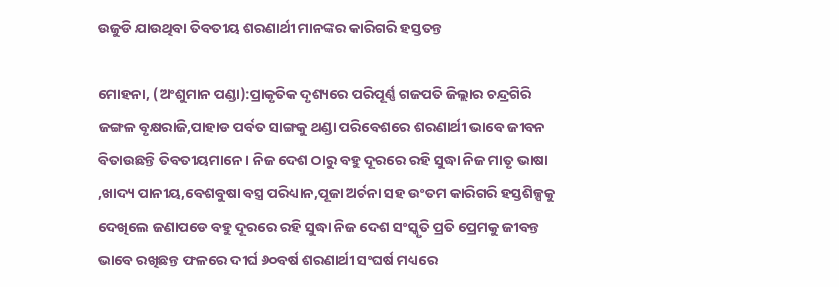ଉଜୁଡି ଯାଉଥିବା ତିବତୀୟ ଶରଣାର୍ଥୀ ମାନଙ୍କର କାରିଗରି ହସ୍ତତନ୍ତ

ମୋହନା, (ଅଂଶୁମାନ ପଣ୍ଡା):ପ୍ରାକୃତିକ ଦୃଶ୍ୟରେ ପରିପୂର୍ଣ୍ଣ ଗଜପତି ଜିଲ୍ଲାର ଚନ୍ଦ୍ରଗିରି ଜଙ୍ଗଳ ବୃକ୍ଷରାଜି,ପାହାଡ ପର୍ବତ ସାଙ୍ଗକୁ ଥଣ୍ଡା ପରିବେଶରେ ଶରଣାର୍ଥୀ ଭାବେ ଜୀବନ ବିତାଉଛନ୍ତି ତିବତୀୟମାନେ । ନିଜ ଦେଶ ଠାରୁ ବହୁ ଦୂରରେ ରହି ସୁଦ୍ଧା ନିଜ ମାତୃ ଭାଷା ,ଖାଦ୍ୟ ପାନୀୟ,ବେଶବୁଷା ବସ୍ତ୍ର ପରିଧ୍ୟାନ,ପୂଜା ଅର୍ଚନା ସହ ଉଂତମ କାରିଗରି ହସ୍ତଶିଳ୍ପକୁ ଦେଖିଲେ ଜଣାପଡେ ବହୁ ଦୂରରେ ରହି ସୁଦ୍ଧା ନିଜ ଦେଶ ସଂସ୍କୃତି ପ୍ରତି ପ୍ରେମକୁ ଜୀବନ୍ତ ଭାବେ ରଖିଛନ୍ତ ଫଳରେ ଦୀର୍ଘ ୬୦ବର୍ଷ ଶରଣାର୍ଥୀ ସଂଘର୍ଷ ମଧ୍ୟରେ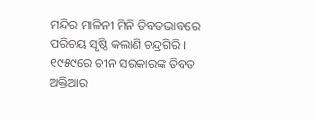ମନ୍ଦିର ମାଳିନୀ ମିନି ତିବତଭାବରେ ପରିଚୟ ସୃଷ୍ଠି କଲାଣି ଚନ୍ଦ୍ରଗିରି । ୧୯୫୯ରେ ଚୀନ ସରକାରଙ୍କ ତିବତ ଅକ୍ତିଆର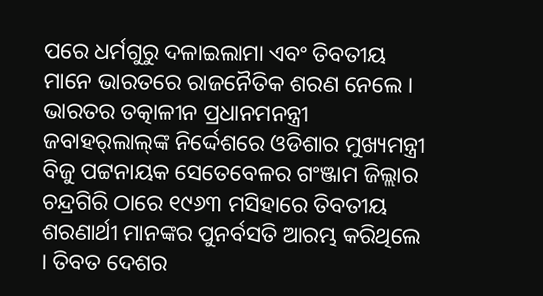ପରେ ଧର୍ମଗୁରୁ ଦଳାଇଲାମା ଏବଂ ତିବତୀୟ ମାନେ ଭାରତରେ ରାଜନୈତିକ ଶରଣ ନେଲେ । ଭାରତର ତତ୍କାଳୀନ ପ୍ରଧାନମନନ୍ତ୍ରୀ ଜବାହର୍‌ଲାଲ୍‌ଙ୍କ ନିର୍ଦ୍ଦେଶରେ ଓଡିଶାର ମୁଖ୍ୟମନ୍ତ୍ରୀ ବିଜୁ ପଟ୍ଟନାୟକ ସେତେବେଳର ଗଂଞ୍ଜାମ ଜିଲ୍ଲାର ଚନ୍ଦ୍ରଗିରି ଠାରେ ୧୯୬୩ ମସିହାରେ ତିବତୀୟ ଶରଣାର୍ଥୀ ମାନଙ୍କର ପୁନର୍ବସତି ଆରମ୍ଭ କରିଥିଲେ । ତିବତ ଦେଶର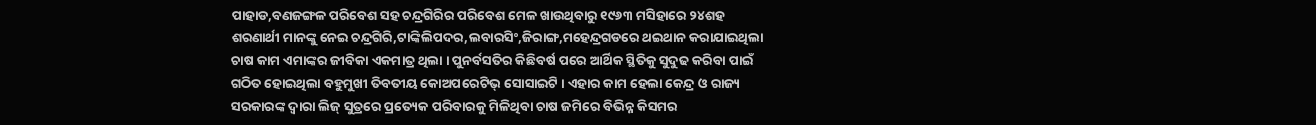ପାହାଡ,ବଣଜଙ୍ଗଳ ପରିବେଶ ସହ ଚନ୍ଦ୍ରଗିରିର ପରିବେଶ ମେଳ ଖାଉଥିବାରୁ ୧୯୬୩ ମସିହାରେ ୨୪ଶହ ଶରଣାର୍ଥୀ ମାନଙ୍କୁ ନେଇ ଚନ୍ଦ୍ରଗିରି,ଟାଙ୍କିଲିପଦର,ଲବାରସିଂ,ଜିରାଙ୍ଗ,ମହେନ୍ଦ୍ରଗଡରେ ଥଇଥାନ କରାଯାଇଥିଲା ଚାଷ କାମ ଏମାଙ୍କର ଜୀବିକା ଏକମାତ୍ର ଥିଲା । ପୁନର୍ବସତିର କିଛିବର୍ଷ ପରେ ଆର୍ଥିକ ସ୍ଥିତିକୁ ସୁଦୁଢ କରିବା ପାଇଁ ଗଠିତ ହୋଇଥିଲା ବହୁମୁଖୀ ତିବତୀୟ କୋଅପରେଟିଭ୍ ସୋସାଇଟି । ଏହାର କାମ ହେଲା କେନ୍ଦ୍ର ଓ ରାଜ୍ୟ ସରକାରଙ୍କ ଦ୍ୱାରା ଲିଜ୍ ସୁତ୍ରରେ ପ୍ରତ୍ୟେକ ପରିବାରକୁ ମିଳିଥିବା ଚାଷ ଜମିରେ ବିଭିନ୍ନ କିସମର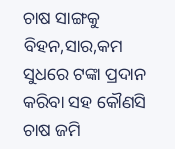ଚାଷ ସାଙ୍ଗକୁ ବିହନ,ସାର,କମ ସୁଧରେ ଟଙ୍କା ପ୍ରଦାନ କରିବା ସହ କୌଣସି ଚାଷ ଜମି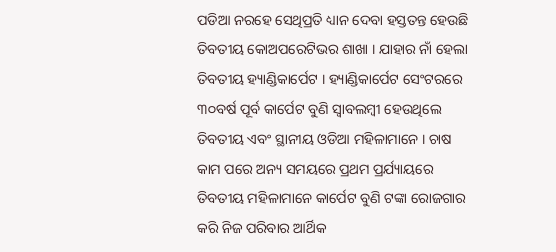ପଡିଆ ନରହେ ସେଥିପ୍ରତି ଧ୍ୟାନ ଦେବା ହସ୍ତତନ୍ତ ହେଉଛି ତିବତୀୟ କୋଅପରେଟିଭର ଶାଖା । ଯାହାର ନାଁ ହେଲା ତିବତୀୟ ହ୍ୟାଣ୍ଡିକାର୍ପେଟ । ହ୍ୟାଣ୍ଡିକାର୍ପେଟ ସେଂଟରରେ ୩୦ବର୍ଷ ପୂର୍ବ କାର୍ପେଟ ବୁଣି ସ୍ୱାବଲମ୍ବୀ ହେଉଥିଲେ ତିବତୀୟ ଏବଂ ସ୍ଥାନୀୟ ଓଡିଆ ମହିଳାମାନେ । ଚାଷ କାମ ପରେ ଅନ୍ୟ ସମୟରେ ପ୍ରଥମ ପ୍ରର୍ଯ୍ୟାୟରେ ତିବତୀୟ ମହିଳାମାନେ କାର୍ପେଟ ବୁଣି ଟଙ୍କା ରୋଜଗାର କରି ନିଜ ପରିବାର ଆର୍ଥିକ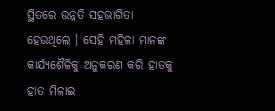ସ୍ଥିତରେ ଉନ୍ନତି ସହଭାଗିତା ହେଉଥିଲେ । ସେହି ମହିଳା ମାନଙ୍କ କାର୍ଯ୍ୟଶୈଳିକୁ ଅନୁକରଣ କରି ହାତକୁ ହାତ ମିଳାଇ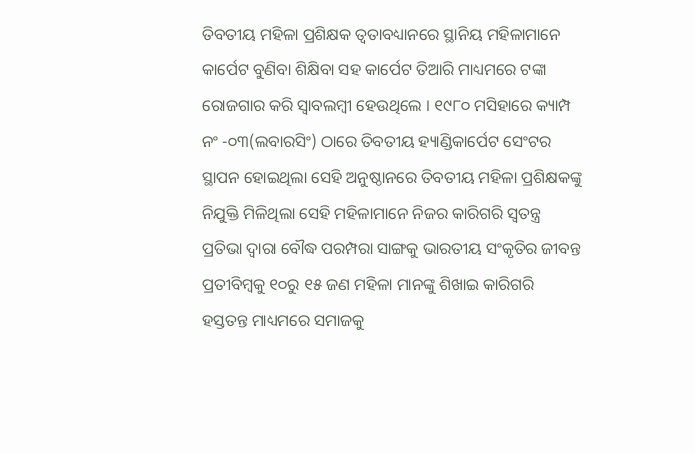ତିବତୀୟ ମହିଳା ପ୍ରଶିକ୍ଷକ ତ୍ୱତାବଧ୍ୟାନରେ ସ୍ଥାନିୟ ମହିଳାମାନେ କାର୍ପେଟ ବୁଣିବା ଶିକ୍ଷିବା ସହ କାର୍ପେଟ ତିଆରି ମାଧ୍ୟମରେ ଟଙ୍କା ରୋଜଗାର କରି ସ୍ୱାବଲମ୍ବୀ ହେଉଥିଲେ । ୧୯୮୦ ମସିହାରେ କ୍ୟାମ୍ପ ନଂ -୦୩(ଲବାରସିଂ) ଠାରେ ତିବତୀୟ ହ୍ୟାଣ୍ଡିକାର୍ପେଟ ସେଂଟର ସ୍ଥାପନ ହୋଇଥିଲା ସେହି ଅନୁଷ୍ଠାନରେ ତିବତୀୟ ମହିଳା ପ୍ରଶିକ୍ଷକଙ୍କୁ ନିଯୁକ୍ତି ମିଳିଥିଲା ସେହି ମହିଳାମାନେ ନିଜର କାରିଗରି ସ୍ୱତନ୍ତ୍ର ପ୍ରତିଭା ଦ୍ୱାରା ବୌଦ୍ଧ ପରମ୍ପରା ସାଙ୍ଗକୁ ଭାରତୀୟ ସଂକୃତିର ଜୀବନ୍ତ ପ୍ରତୀବିମ୍ବକୁ ୧୦ରୁ ୧୫ ଜଣ ମହିଳା ମାନଙ୍କୁ ଶିଖାଇ କାରିଗରି ହସ୍ତତନ୍ତ ମାଧ୍ୟମରେ ସମାଜକୁ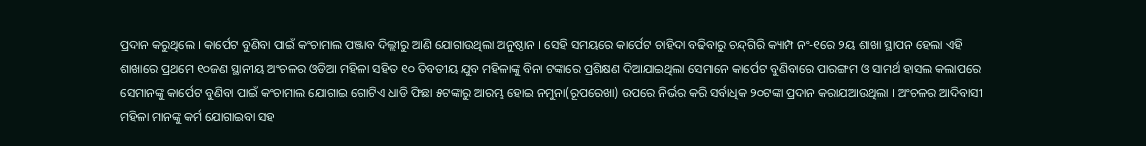ପ୍ରଦାନ କରୁଥିଲେ । କାର୍ପେଟ ବୁଣିବା ପାଇଁ କଂଚାମାଲ ପଞ୍ଜାବ ଦିଲ୍ଲୀରୁ ଆଣି ଯୋଗାଉଥିଲା ଅନୁଷ୍ଠାନ । ସେହି ସମୟରେ କାର୍ପେଟ ଚାହିଦା ବଢିବାରୁ ଚନ୍ଦ୍‌ଗିରି କ୍ୟାମ୍ପ ନଂ-୧ରେ ୨ୟ ଶାଖା ସ୍ଥାପନ ହେଲା ଏହି ଶାଖାରେ ପ୍ରଥମେ ୧୦ଜଣ ସ୍ଥାନୀୟ ଅଂଚଳର ଓଡିଆ ମହିଳା ସହିତ ୧୦ ତିବତୀୟ ଯୁବ ମହିଳାଙ୍କୁ ବିନା ଟଙ୍କାରେ ପ୍ରଶିକ୍ଷଣ ଦିଆଯାଇଥିଲା ସେମାନେ କାର୍ପେଟ ବୁଣିବାରେ ପାରଙ୍ଗମ ଓ ସାମର୍ଥ ହାସଲ କଲାପରେ ସେମାନଙ୍କୁ କାର୍ପେଟ ବୁଣିବା ପାଇଁ କଂଚାମାଲ ଯୋଗାଇ ଗୋଟିଏ ଧାଡି ଫିଛା ୫ଟଙ୍କାରୁ ଆରମ୍ଭ ହୋଇ ନମୁନା(ରୂପରେଖା) ଉପରେ ନିର୍ଭର କରି ସର୍ବାଧିକ ୨୦ଟଙ୍କା ପ୍ରଦାନ କରାଯଆଉଥିଲା । ଅଂଚଳର ଆଦିବାସୀ ମହିଳା ମାନଙ୍କୁ କର୍ମ ଯୋଗାଇବା ସହ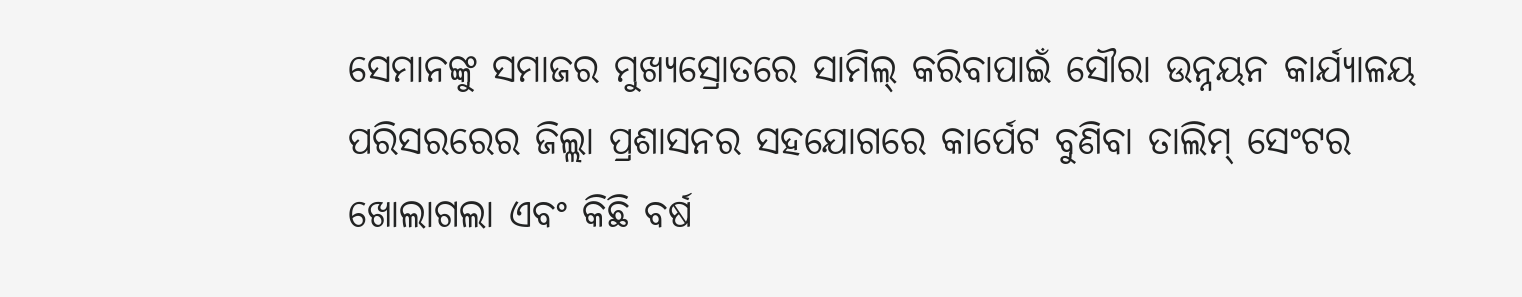ସେମାନଙ୍କୁ ସମାଜର ମୁଖ୍ୟସ୍ରୋତରେ ସାମିଲ୍ କରିବାପାଇଁ ସୌରା ଉନ୍ନୟନ କାର୍ଯ୍ୟାଳୟ ପରିସରରେର ଜିଲ୍ଲା ପ୍ରଶାସନର ସହଯୋଗରେ କାର୍ପେଟ ବୁଣିବା ତାଲିମ୍ ସେଂଟର ଖୋଲାଗଲା ଏବଂ କିଛି ବର୍ଷ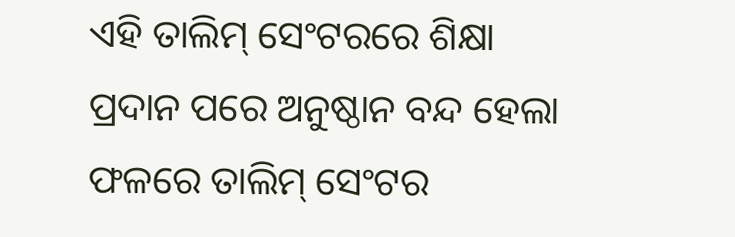ଏହି ତାଲିମ୍ ସେଂଟରରେ ଶିକ୍ଷା ପ୍ରଦାନ ପରେ ଅନୁଷ୍ଠାନ ବନ୍ଦ ହେଲା ଫଳରେ ତାଲିମ୍ ସେଂଟର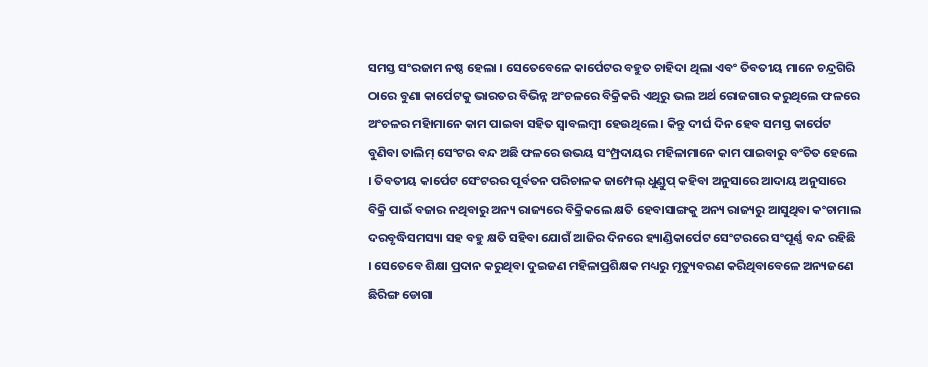ସମସ୍ତ ସଂରଜାମ ନଷ୍ଠ ହେଲା । ସେତେବେଳେ କାର୍ପେଟର ବହୁତ ଚାହିଦା ଥିଲା ଏବଂ ତିବତୀୟ ମାନେ ଚନ୍ଦ୍ରଗିରି ଠାରେ ବୁଣା କାର୍ପେଟକୁ ଭାରତର ବିଭିନ୍ନ ଅଂଚଳରେ ବିକ୍ରିକରି ଏଥିରୁ ଭଲ ଅର୍ଥ ରୋଜଗାର କରୁଥିଲେ ଫଳରେ ଅଂଚଳର ମହିାମାନେ କାମ ପାଇବା ସହିତ ସ୍ୱାବଲମ୍ବୀ ହେଉଥିଲେ । କିନ୍ତୁ ଦୀର୍ଘ ଦିନ ହେବ ସମସ୍ତ କାର୍ପେଟ ବୁଣିବା ତାଲିମ୍ ସେଂଟର ବନ୍ଦ ଅଛି ଫଳରେ ଉଭୟ ସଂମ୍ପ୍ରଦାୟର ମହିଳାମାନେ କାମ ପାଇବାରୁ ବଂଚିତ ହେଲେ । ତିବତୀୟ କାର୍ପେଟ ସେଂଟରର ପୂର୍ବତନ ପରିଚାଳକ ଜାମ୍ପେଲ୍ ଧୁଣ୍ଡୁପ୍ କହିବା ଅନୁସାରେ ଆଦାୟ ଅନୁସାରେ ବିକ୍ରି ପାଇଁ ବଜାର ନଥିବାରୁ ଅନ୍ୟ ରାଜ୍ୟରେ ବିକ୍ରିକଲେ କ୍ଷତି ହେବାସାଙ୍ଗକୁ ଅନ୍ୟ ରାଜ୍ୟରୁ ଆସୁଥିବା କଂଚାମାଲ ଦରବୃଦ୍ଧିସମସ୍ୟା ସହ ବହୁ କ୍ଷତି ସହିବା ଯୋଗଁ ଆଜିର ଦିନରେ ହ୍ୟାଣ୍ଡିକାର୍ପେଟ ସେଂଟରରେ ସଂପୂର୍ଣ୍ଣ ବନ୍ଦ ରହିଛି । ସେତେବେ ଶିକ୍ଷା ପ୍ରଦାନ କରୁଥିବା ଦୁଇଜଣ ମହିଳାପ୍ରଶିକ୍ଷକ ମଧ୍ୟରୁ ମୃତ୍ୟୁବରଣ କରିଥିବାବେଳେ ଅନ୍ୟଜଣେ ଛିରିଙ୍ଗ ଡୋଗା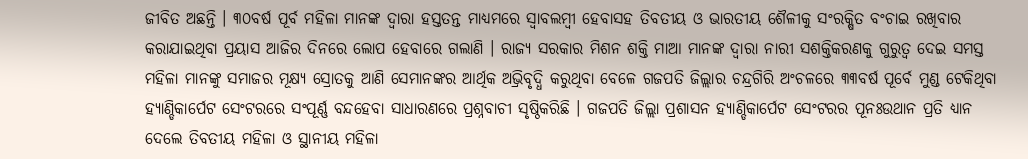ଜୀବିତ ଅଛନ୍ତି । ୩୦ବର୍ଷ ପୂର୍ବ ମହିଳା ମାନଙ୍କ ଦ୍ୱାରା ହସ୍ତତନ୍ତ ମାଧ୍ୟମରେ ସ୍ୱାବଲମ୍ବୀ ହେବାସହ ତିବତୀୟ ଓ ଭାରତୀୟ ଶୈଳୀକୁ ସଂରକ୍ଷିତ ବଂଚାଇ ରଖିବାର କରାଯାଇଥିବା ପ୍ରୟାସ ଆଜିର ଦିନରେ ଲୋପ ହେବାରେ ଗଲାଣି । ରାଜ୍ୟ ସରକାର ମିଶନ ଶକ୍ତି ମାଆ ମାନଙ୍କ ଦ୍ୱାରା ନାରୀ ସଶକ୍ତିକରଣକୁ ଗୁରୁତ୍ୱ ଦେଇ ସମସ୍ତ ମହିଳା ମାନଙ୍କୁ ସମାଜର ମୂକ୍ଷ୍ୟ ସ୍ରୋତକୁ ଆଣି ସେମାନଙ୍କର ଆର୍ଥିକ ଅଭ୍ରିବୃଦ୍ଧି କରୁଥିବା ବେଳେ ଗଜପତି ଜିଲ୍ଲାର ଚନ୍ଦ୍ରଗିରି ଅଂଚଳରେ ୩୩ବର୍ଷ ପୂର୍ବେ ମୁଣ୍ଡ ଟେକିଥିବା ହ୍ୟାଣ୍ଡିକାର୍ପେଟ ସେଂଟରରେ ସଂପୂର୍ଣ୍ଣ ବନ୍ଦହେବା ସାଧାରଣରେ ପ୍ରଶ୍ନବାଚୀ ସୃଷ୍ଠିକରିଛି । ଗଜପତି ଜିଲ୍ଲା ପ୍ରଶାସନ ହ୍ୟାଣ୍ଡିକାର୍ପେଟ ସେଂଟରର ପୂନଃଉଥାନ ପ୍ରତି ଧ୍ୟାନ ଦେଲେ ତିବତୀୟ ମହିଳା ଓ ସ୍ଥାନୀୟ ମହିଳା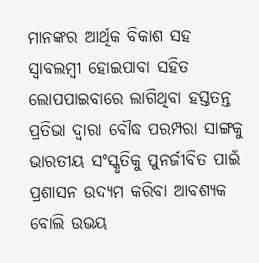ମାନଙ୍କର ଆର୍ଥିକ ବିକାଶ ସହ ସ୍ୱାବଲମ୍ବୀ ହୋଇପାବା ସହିତ ଲୋପପାଇବାରେ ଲାଗିଥିବା ହସ୍ତତନ୍ତ ପ୍ରତିଭା ଦ୍ୱାରା ବୌଦ୍ଧ ପରମ୍ପରା ସାଙ୍ଗକୁ ଭାରତୀୟ ସଂସ୍କୃତିକୁ ପୁନର୍ଜୀବିତ ପାଇଁ ପ୍ରଶାସନ ଉଦ୍ୟମ କରିବା ଆବଶ୍ୟକ ବୋଲି ଉଭୟ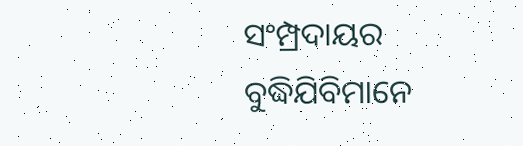ସଂମ୍ପ୍ରଦାୟର ବୁଦ୍ଧିଯିବିମାନେ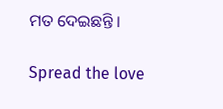ମତ ଦେଇଛନ୍ତି ।

Spread the love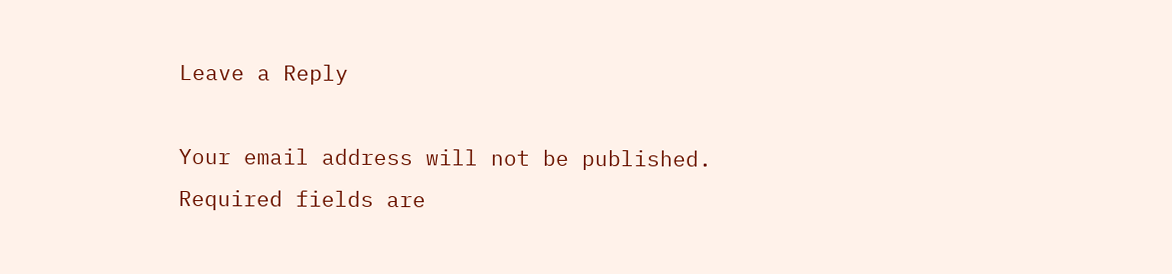Leave a Reply

Your email address will not be published. Required fields are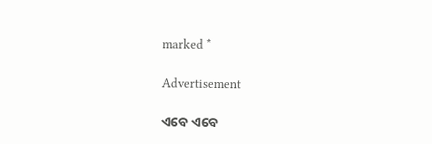marked *

Advertisement

ଏବେ ଏବେ